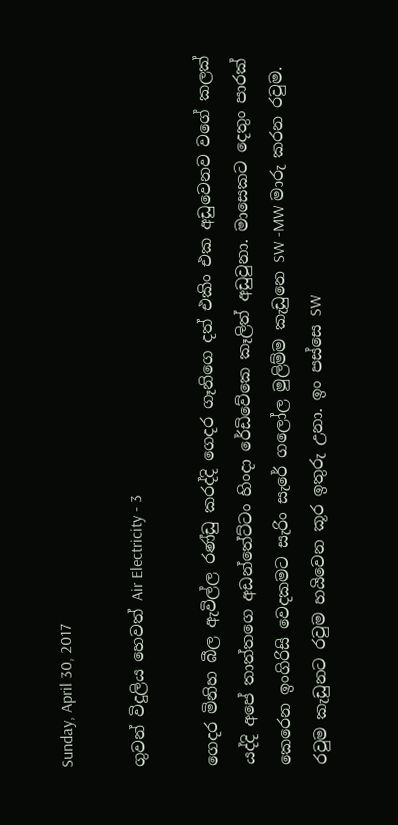Sunday, April 30, 2017

ගුවන් විදුලිය හෙවත් Air Electricity - 3

ගෙදර මිනිහ බීල ඇවිල්ල රණ්ඩු කරද්දි ගෙදර ගෑනිගෙ දත් එකිං එක අඩුවෙනව වගේ කලක් යද්දි අපේ තාත්තගෙ අඩන්තේට්ටං හිංදා රේඩිවේකෙ කෑලිත් අඩුවුනා. මාසෙකට දෙතුං පාරක් කෙරෙන ඉංගිරිසි වෙදකමට සැරිං සැරේ ගලෝල මුලිම්ම කැඩුනෙ SW -MW මාරු කරන රවුම. රවුම කැඩුනට රවුම හයිවෙන කූර ඉතුරු උනා. ඉං පස්සෙ SW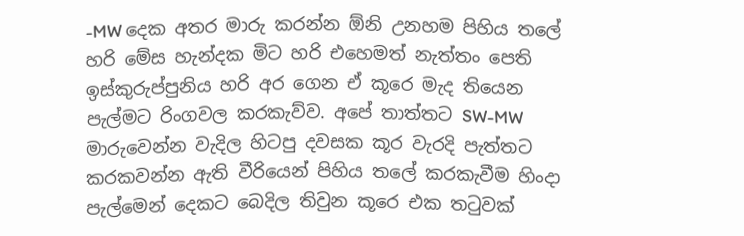-MW දෙක අතර මාරු කරන්න ඕනි උනහම පිහිය තලේ හරි මේස හැන්දක මිට හරි එහෙමත් නැත්තං පෙති ඉස්කුරුප්පුනිය හරි අර ගෙන ඒ කූරෙ මැද තියෙන පැල්මට රිංගවල කරකැව්ව. අපේ තාත්තට SW-MW මාරුවෙන්න වැදිල හිටපු දවසක කූර වැරදි පැත්තට කරකවන්න ඇති වීරියෙන් පිහිය තලේ කරකැවීම හිංදා පැල්මෙන් දෙකට බෙදිල තිවුන කූරෙ එක තටුවක්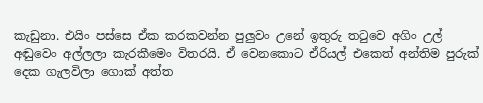කැඩුනා. එයිං පස්සෙ ඒක කරකවන්න පුලුවං උනේ ඉතුරු තටුවෙ අගිං උල් අඬුවෙං අල්ලලා කැරකීමෙං විතරයි. ඒ වෙනකොට ඒරියල් එකෙත් අන්තිම පුරුක් දෙක ගැලවිලා ගොක් අත්ත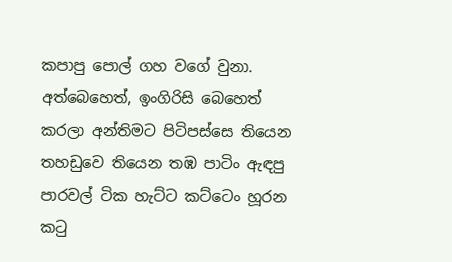කපාපු පොල් ගහ වගේ වුනා. අත්බෙහෙත්, ඉංගිරිසි බෙහෙත් කරලා අන්තිමට පිටිපස්සෙ තියෙන තහඩුවෙ තියෙන තඹ පාටිං ඇඳපු පාරවල් ටික හැට්ට කට්ටෙං හූරන කටු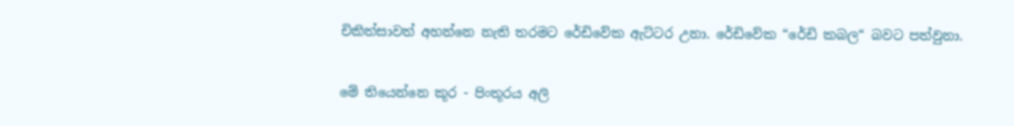චිකිත්සාවත් අහන්නෙ නැති තරමට රේඩිවේක ඇට්ටර උනා. රේඩිවේක “රේඩි කබල“ බවට පත්වුනා.

මේ තියෙන්නෙ කූර - පිංතූරය අලි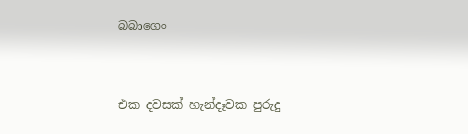බබාගෙං


එක දවසක් හැන්දෑවක පුරුදු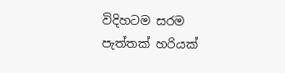විදිහටම සරම පැත්තක් හරියක්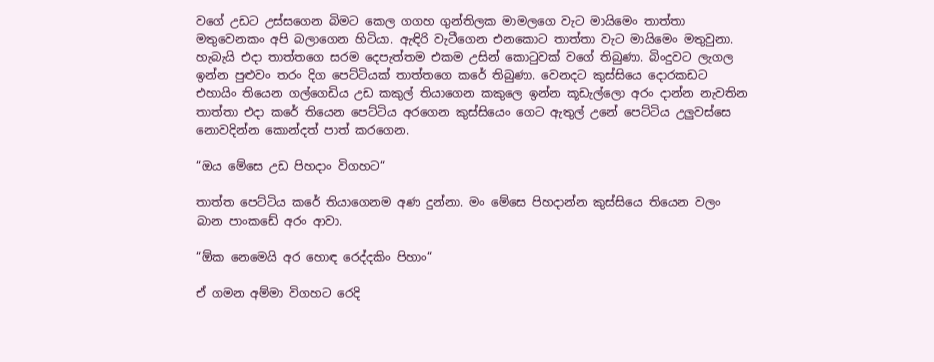වගේ උඩට උස්සගෙන බිමට කෙල ගගහ ගුන්තිලක මාමලගෙ වැට මායිමෙං තාත්තා මතුවෙනකං අපි බලාගෙන හිටියා. ඇඳිරි වැටීගෙන එනකොට තාත්තා වැට මායිමෙං මතුවුනා. හැබැයි එදා තාත්තගෙ සරම දෙපැත්තම එකම උසින් කොටුවක් වගේ තිබුණා. බිංදුවට ලැගල ඉන්න පුළුවං තරං දිග පෙට්ටියක් තාත්තගෙ කරේ තිබුණා. වෙනදට කුස්සියෙ දොරකඩට එහායිං තියෙන ගල්ගෙඩිය උඩ කකුල් තියාගෙන කකුලෙ ඉන්න කූඩැල්ලො අරං දාන්න නැවතින තාත්තා එදා කරේ තියෙන පෙට්ටිය අරගෙන කුස්සියෙං ගෙට ඇතුල් උනේ පෙට්ටිය උලුවස්සෙ නොවදින්න කොන්දත් පාත් කරගෙන.

“ඔය මේසෙ උඩ පිහදාං විගහට“

තාත්ත පෙට්ටිය කරේ තියාගෙනම අණ දුන්නා. මං මේසෙ පිහදාන්න කුස්සියෙ තියෙන වලං බාන පාංකඩේ අරං ආවා.

“ඕක නෙමෙයි අර හොඳ රෙද්දකිං පිහාං“

ඒ ගමන අම්මා විගහට රෙදි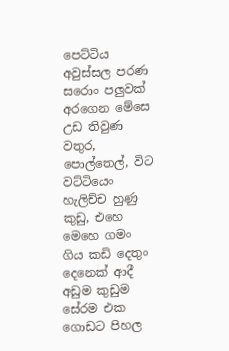පෙට්ටිය අවුස්සල පරණ සරොං පලුවක් අරගෙන මේසෙ උඩ තිවුණ වතුර, පොල්තෙල්, විට වට්ටියෙං හැලිච්ච හුණු කුඩු, එහෙ මෙහෙ ගමං ගිය කඩි දෙතුං දෙනෙක් ආදී අඩුම කුඩුම සේරම එක ගොඩට පිහල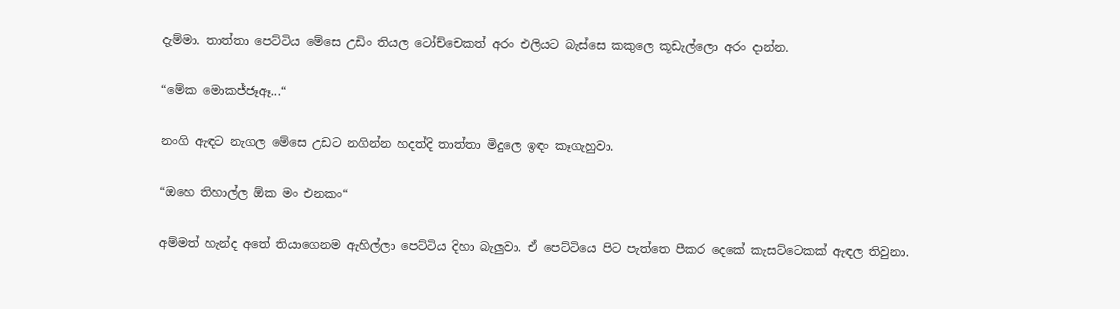දැම්මා. තාත්තා පෙට්ටිය මේසෙ උඩිං තියල ටෝච්චෙකත් අරං එලියට බැස්සෙ කකුලෙ කූඩැල්ලො අරං දාන්න.

“මේක මොකජ්ජෑඈ...“

නංගි ඇඳට නැගල මේසෙ උඩට නගින්න හදත්දි තාත්තා මිදුලෙ ඉඳං කෑගැහුවා.

“ඔහෙ තිහාල්ල ඕක මං එනකං“

අම්මත් හැන්ද අතේ තියාගෙනම ඇහිල්ලා පෙට්ටිය දිහා බැලුවා. ඒ පෙට්ටියෙ පිට පැත්තෙ පීකර දෙකේ කැසට්ටෙකක් ඇඳල තිවුනා.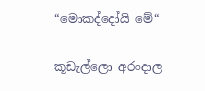“මොකද්දෝයි මේ“

කූඩැල්ලො අරංදාල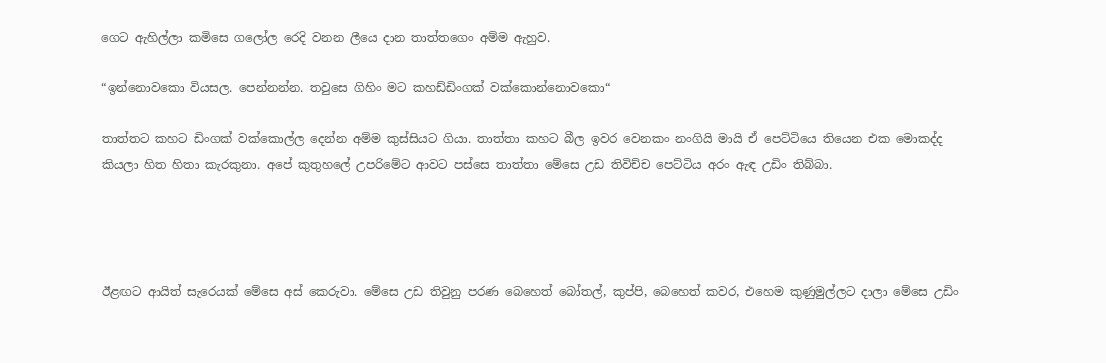ගෙට ඇහිල්ලා කමිසෙ ගලෝල රෙදි වනන ලීයෙ දාන තාත්තගෙං අම්ම ඇහුව.

“ඉන්නොවකො වියසල. පෙන්නන්න. තවුසෙ ගිහිං මට කහඩ්ඩිංගක් වක්කොන්නොවකො“

තාත්තට කහට ඩිංගක් වක්කොල්ල දෙන්න අම්ම කුස්සියට ගියා. තාත්තා කහට බීල ඉවර වෙනකං නංගියි මායි ඒ පෙට්ටියෙ තියෙන එක මොකද්ද කියලා හිත හිතා කැරකුනා. අපේ කුතුහලේ උපරිමේට ආවට පස්සෙ තාත්තා මේසෙ උඩ තිවිච්ච පෙට්ටිය අරං ඇඳ උඩිං තිබ්බා.




ඊළඟට ආයිත් සැරෙයක් මේසෙ අස් කෙරුවා. මේසෙ උඩ තිවුනු පරණ බෙහෙත් බෝතල්, කුප්පි, බෙහෙත් කවර, එහෙම කුණුමුල්ලට දාලා මේසෙ උඩිං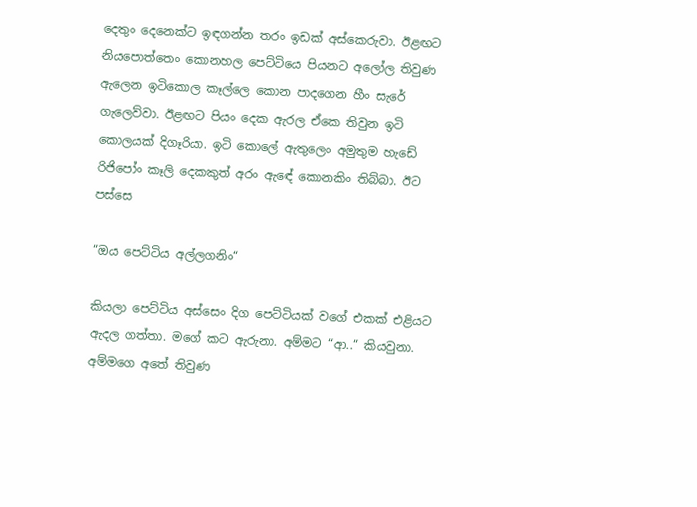දෙතුං දෙනෙක්ට ඉඳගන්න තරං ඉඩක් අස්කෙරුවා. ඊළඟට නියපොත්තෙං කොනහල පෙට්ටියෙ පියනට අලෝල තිවුණ ඇලෙන ඉටිකොල කෑල්ලෙ කොන පාදගෙන හීං සැරේ ගැලෙව්වා. ඊළඟට පියං දෙක ඇරල ඒකෙ තිවුන ඉටි කොලයක් දිගෑරියා. ඉටි කොලේ ඇතුලෙං අමුතුම හැඩේ රිජිපෝං කෑලි දෙකකුත් අරං ඇඳේ කොනකිං තිබ්බා. ඊට පස්සෙ

“ඔය පෙට්ටිය අල්ලගනිං“

කියලා පෙට්ටිය අස්සෙං දිග පෙට්ටියක් වගේ එකක් එළියට ඇදල ගත්තා. මගේ කට ඇරුනා. අම්මට “ආ..“ කියවුනා. අම්මගෙ අතේ තිවුණ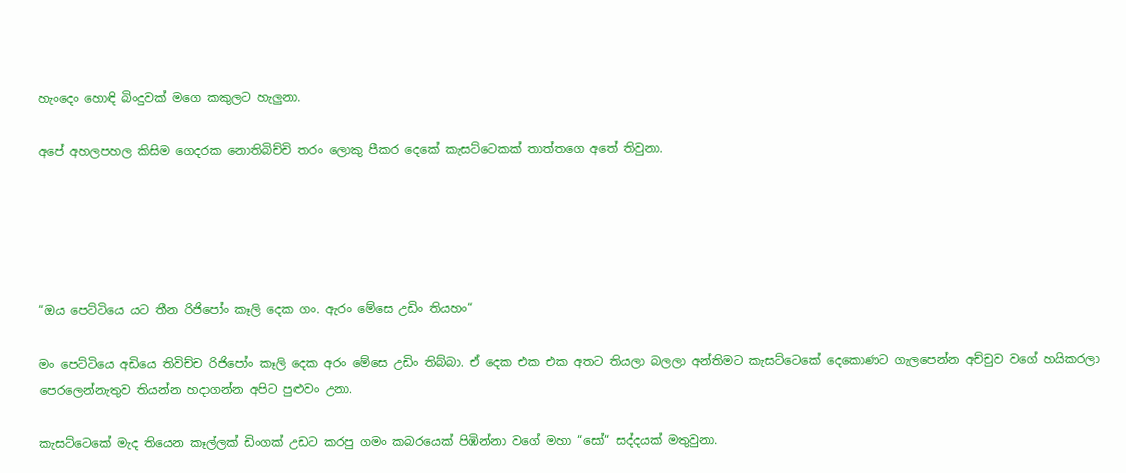හැංදෙං හොඳි බිංදුවක් මගෙ කකුලට හැලුනා.

අපේ අහලපහල කිසිම ගෙදරක නොතිබිච්චි තරං ලොකු පීකර දෙකේ කැසට්ටෙකක් තාත්තගෙ අතේ තිවුනා.





“ඔය පෙට්ටියෙ යට තීන රිජිපෝං කෑලි දෙක ගං. ඇරං මේසෙ උඩිං තියහං“

මං පෙට්ටියෙ අඩියෙ තිවිච්ච රිජිපෝං කෑලි දෙක අරං මේසෙ උඩිං තිබ්බා. ඒ දෙක එක එක අතට තියලා බලලා අන්තිමට කැසට්ටෙකේ දෙකොණට ගැලපෙන්න අච්චුව වගේ හයිකරලා පෙරලෙන්නැතුව තියන්න හදාගන්න අපිට පුළුවං උනා.

කැසට්ටෙකේ මැද තියෙන කෑල්ලක් ඩිංගක් උඩට කරපු ගමං කබරයෙක් පිඹින්නා වගේ මහා “සෝ“ සද්දයක් මතුවුනා.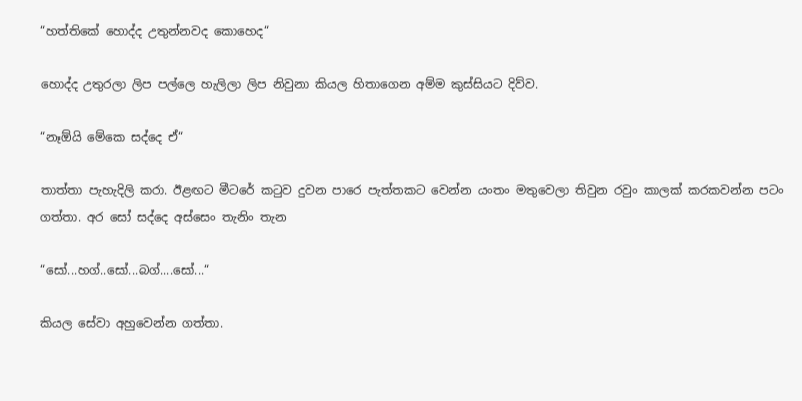“හත්තිකේ හොද්ද උතුන්නවද කොහෙද“

හොද්ද උතුරලා ලිප පල්ලෙ හැලිලා ලිප නිවුනා කියල හිතාගෙන අම්ම කුස්සියට දිව්ව.

“නෑඕයි මේකෙ සද්දෙ ඒ“

තාත්තා පැහැදිලි කරා. ඊළඟට මීටරේ කටුව දුවන පාරෙ පැත්තකට වෙන්න යංතං මතුවෙලා තිවුන රවුං කාලක් කරකවන්න පටං ගත්තා. අර සෝ සද්දෙ අස්සෙං තැනිං තැන

“සෝ...හග්..සෝ...බග්....සෝ...“

කියල සේවා අහුවෙන්න ගත්තා.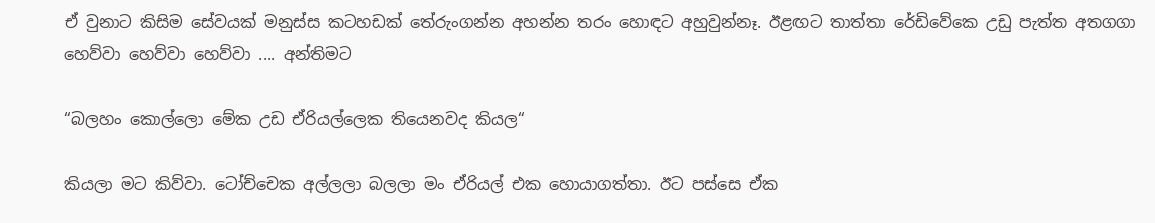ඒ වුනාට කිසිම සේවයක් මනුස්ස කටහඩක් තේරුංගන්න අහන්න තරං හොඳට අහුවුන්නෑ. ඊළඟට තාත්තා රේඩිවේකෙ උඩු පැත්ත අතගගා හෙව්වා හෙව්වා හෙව්වා .... අන්තිමට

“බලහං කොල්ලො මේක උඩ ඒරියල්ලෙක තියෙනවද කියල“

කියලා මට කිව්වා. ටෝච්චෙක අල්ලලා බලලා මං ඒරියල් එක හොයාගත්තා. ඊට පස්සෙ ඒක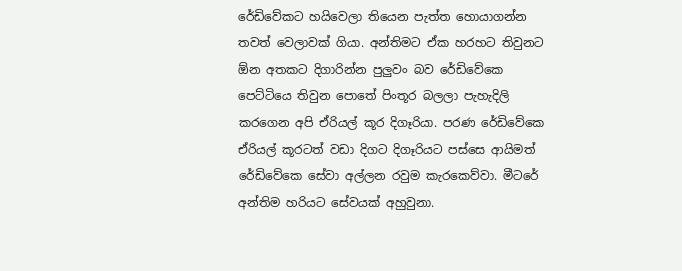රේඩිවේකට හයිවෙලා තියෙන පැත්ත හොයාගන්න තවත් වෙලාවක් ගියා. අන්තිමට ඒක හරහට තිවුනට ඕන අතකට දිගාරින්න පුලුවං බව රේඩිවේකෙ පෙට්ටියෙ තිවුන පොතේ පිංතූර බලලා පැහැදිලි කරගෙන අපි ඒරියල් කූර දිගෑරියා. පරණ රේඩිවේකෙ ඒරියල් කූරටත් වඩා දිගට දිගෑරියට පස්සෙ ආයිමත් රේඩිවේකෙ සේවා අල්ලන රවුම කැරකෙව්වා. මීටරේ අන්තිම හරියට සේවයක් අහුවුනා.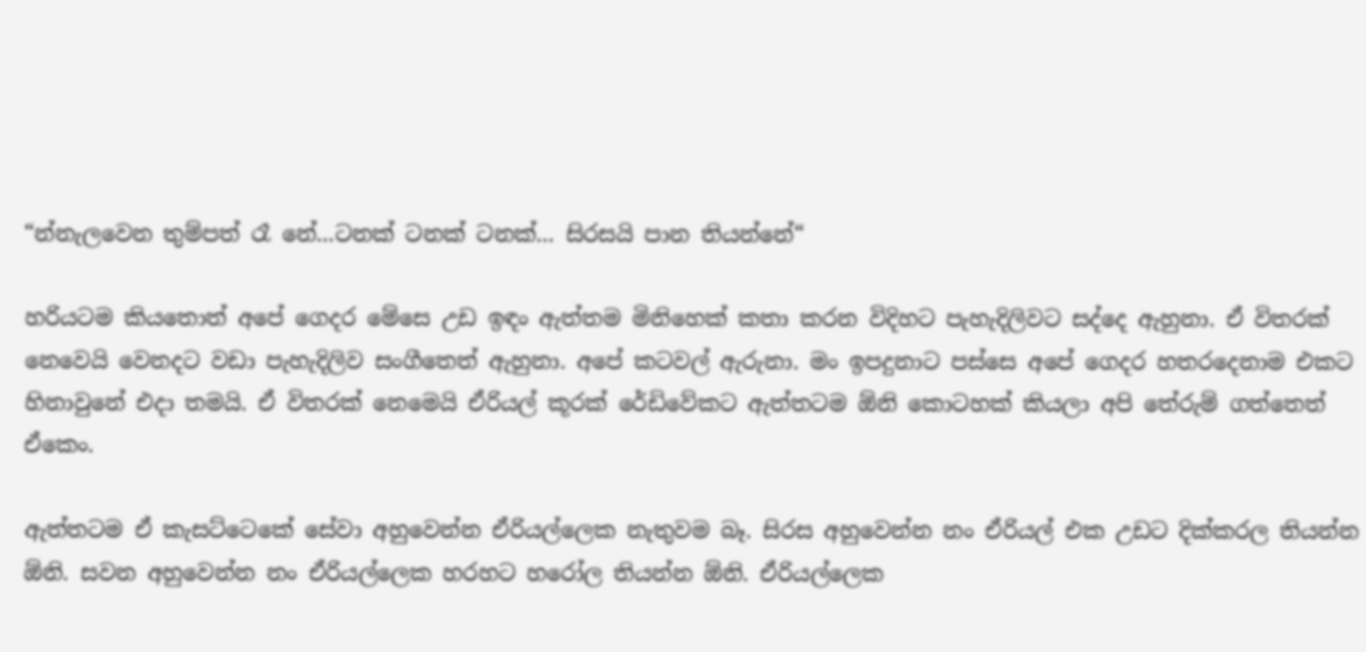“න්නැලවෙන තුම්පත් රෑ නේ...ටනක් ටනක් ටනක්... සිරසයි පාන තියන්නේ“

හරියටම කියතොත් අපේ ගෙදර මේසෙ උඩ ඉඳං ඇත්තම මිනිහෙක් කතා කරන විදිහට පැහැදිලිවට සද්දෙ ඇහුනා. ඒ විතරක් නෙවෙයි වෙනදට වඩා පැහැදිලිව සංගීතෙත් ඇහුනා. අපේ කටවල් ඇරුනා. මං ඉපදුනාට පස්සෙ අපේ ගෙදර හතරදෙනාම එකට හිනාවුනේ එදා තමයි. ඒ විතරක් නෙමෙයි ඒරියල් කූරක් රේඩිවේකට ඇත්තටම ඕනි කොටහක් කියලා අපි තේරුම් ගත්තෙත් ඒකෙං.

ඇත්තටම ඒ කැසට්ටෙකේ සේවා අහුවෙන්න ඒරියල්ලෙක නැතුවම බෑ. සිරස අහුවෙන්න නං ඒරියල් එක උඩට දික්කරල තියන්න ඕනි. සවන අහුවෙන්න නං ඒරියල්ලෙක හරහට හරෝල තියන්න ඕනි. ඒරියල්ලෙක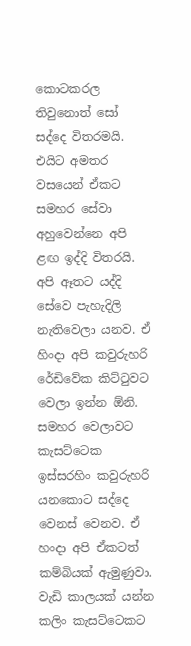කොටකරල තිවුනොත් සෝ සද්දෙ විතරමයි. එයිට අමතර වසයෙන් ඒකට සමහර සේවා අහුවෙන්නෙ අපි ළඟ ඉද්දි විතරයි. අපි ඈතට යද්දි සේවෙ පැහැදිලි නැතිවෙලා යනව. ඒ හිංදා අපි කවුරුහරි රේඩිවේක කිට්ටුවට වෙලා ඉන්න ඕනි. සමහර වෙලාවට කැසට්ටෙක ඉස්සරහිං කවුරුහරි යනකොට සද්දෙ වෙනස් වෙනව. ඒ හංදා අපි ඒකටත් කම්බියක් ඇමුණුවා. වැඩි කාලයක් යන්න කලිං කැසට්ටෙකට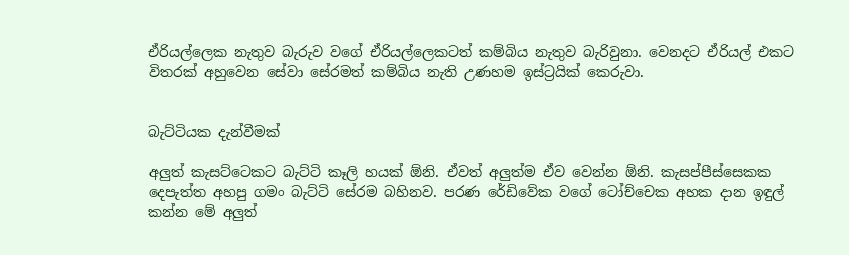ඒරියල්ලෙක නැතුව බැරුව වගේ ඒරියල්ලෙකටත් කම්බිය නැතුව බැරිවුනා. වෙනදට ඒරියල් එකට විතරක් අහුවෙන සේවා සේරමත් කම්බිය නැති උණහම ඉස්ට්‍රයික් කෙරුවා.


බැට්ටියක දැන්වීමක්

අලුත් කැසට්ටෙකට බැට්ටි කෑලි හයක් ඕනි. ඒවත් අලුත්ම ඒව වෙන්න ඕනි. කැසප්පීස්සෙකක දෙපැත්ත අහපු ගමං බැට්ටි සේරම බහිනව. පරණ රේඩිවේක වගේ ටෝච්චෙක අහක දාන ඉඳුල් කන්න මේ අලුත්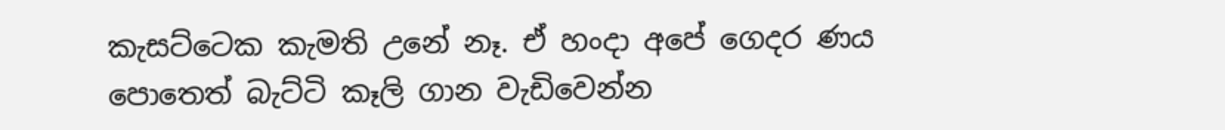කැසට්ටෙක කැමති උනේ නෑ. ඒ හංදා අපේ ගෙදර ණය පොතෙත් බැට්ටි කෑලි ගාන වැඩිවෙන්න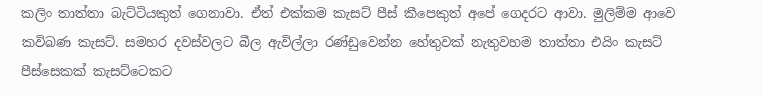කලිං තාත්තා බැට්ටියකුත් ගෙනාවා. ඒත් එක්කම කැසට් පීස් කීපෙකුත් අපේ ගෙදරට ආවා. මුලිම්ම ආවෙ කවිබණ කැසට්. සමහර දවස්වලට බීල ඇවිල්ලා රණ්ඩුවෙන්න හේතුවක් නැතුවහම තාත්තා එයිං කැසට් පීස්සෙකක් කැසට්ටෙකට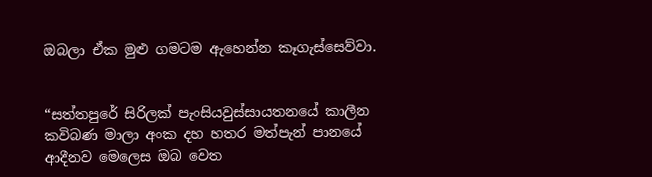ඔබලා ඒක මුළු ගමටම ඇහෙන්න කෑගැස්සෙව්වා.


“සත්තපුරේ සිරිලක් පැංසියවුස්සායතනයේ කාලීන කවිබණ මාලා අංක දහ හතර මත්පැන් පානයේ ආදීනව මෙලෙස ඔබ වෙත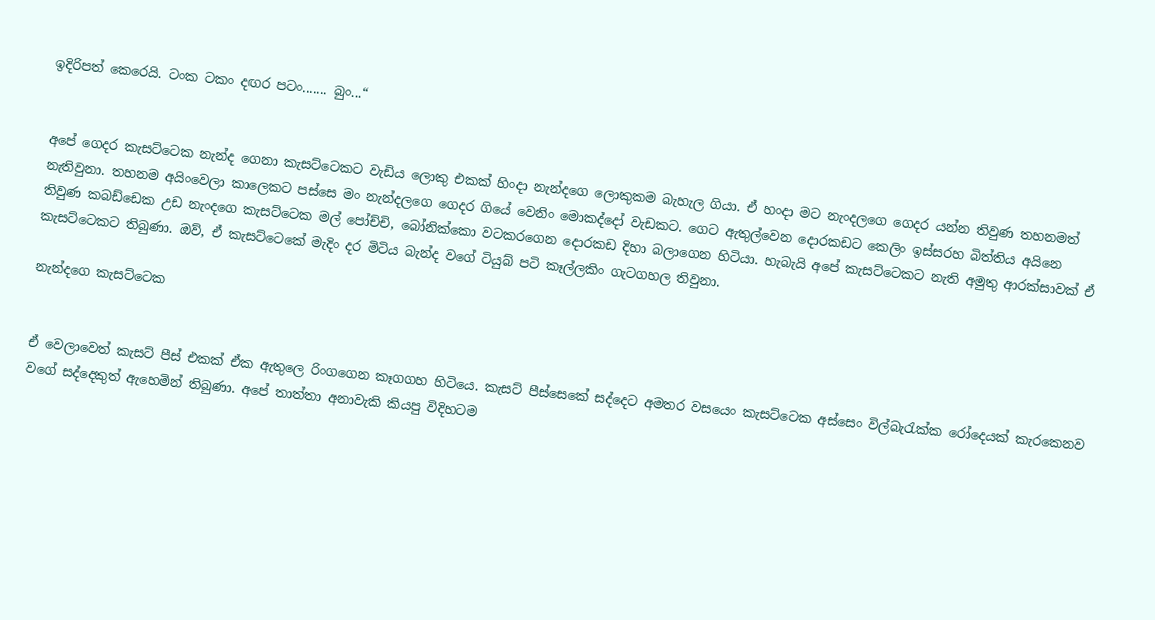ඉදිරිපත් කෙරෙයි. ටංක ටකං දඟර පටං....... බුං...“


අපේ ගෙදර කැසට්ටෙක නැන්ද ගෙනා කැසට්ටෙකට වැඩිය ලොකු එකක් හිංදා නැන්දගෙ ලොකුකම බැහැල ගියා. ඒ හංදා මට නැංදලගෙ ගෙදර යන්න තිවුණ තහනමත් නැතිවුනා. තහනම අයිංවෙලා කාලෙකට පස්සෙ මං නැන්දලගෙ ගෙදර ගියේ වෙනිං මොකද්දෝ වැඩකට. ගෙට ඇතුල්වෙන දොරකඩට කෙලිං ඉස්සරහ බිත්තිය අයිනෙ තිවුණ කබඩ්ඩෙක උඩ නැංදගෙ කැසට්ටෙක මල් පෝච්චි, බෝනික්කො වටකරගෙන දොරකඩ දිහා බලාගෙන හිටියා. හැබැයි අපේ කැසට්ටෙකට නැති අමුතු ආරක්සාවක් ඒ කැසට්ටෙකට තිබුණා. ඔව්, ඒ කැසට්ටෙකේ මැදිං දර මිටිය බැන්ද වගේ ටියුබ් පටි කෑල්ලකිං ගැටගහල තිවුනා.

නැන්දගෙ කැසට්ටෙක


ඒ වෙලාවෙත් කැසට් පීස් එකක් ඒක ඇතුලෙ රිංගගෙන කෑගගහ හිටියෙ. කැසට් පීස්සෙකේ සද්දෙට අමතර වසයෙං කැසට්ටෙක අස්සෙං විල්බැරැක්ක රෝදෙයක් කැරකෙනව වගේ සද්දෙකුත් ඇහෙමින් තිබුණා. අපේ තාත්තා අනාවැකි කියපු විදිහටම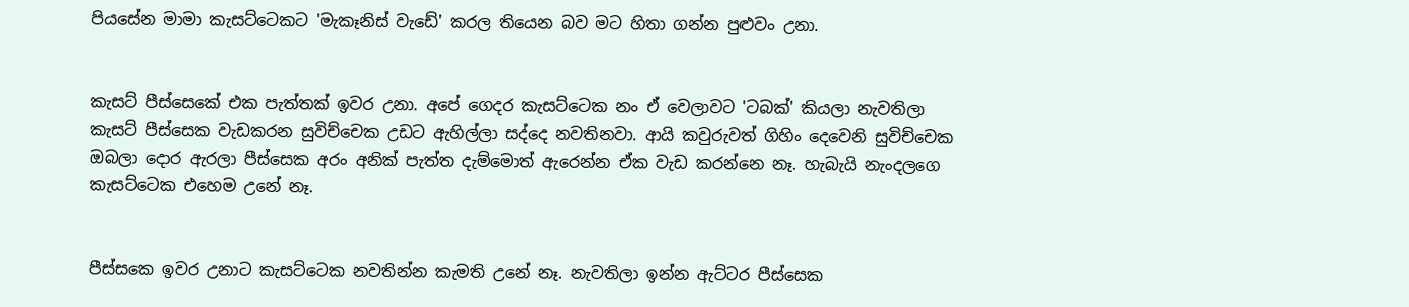පියසේන මාමා කැසට්ටෙකට 'මැකෑනිස් වැඩේ' කරල තියෙන බව මට හිතා ගන්න පුළුවං උනා.


කැසට් පීස්සෙකේ එක පැත්තක් ඉවර උනා. අපේ ගෙදර කැසට්ටෙක නං ඒ වෙලාවට 'ටබක්' කියලා නැවතිලා කැසට් පීස්සෙක වැඩකරන සුවිච්චෙක උඩට ඇහිල්ලා සද්දෙ නවතිනවා. ආයි කවුරුවත් ගිහිං දෙවෙනි සුවිච්චෙක ඔබලා දොර ඇරලා පීස්සෙක අරං අනික් පැත්ත දැම්මොත් ඇරෙන්න ඒක වැඩ කරන්නෙ නෑ. හැබැයි නැංදලගෙ කැසට්ටෙක එහෙම උනේ නෑ.


පීස්සකෙ ඉවර උනාට කැසට්ටෙක නවතින්න කැමති උනේ නෑ. නැවතිලා ඉන්න ඇට්ටර පීස්සෙක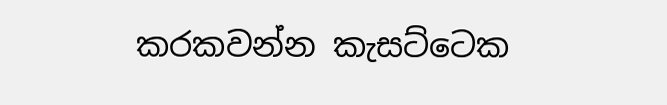කරකවන්න කැසට්ටෙක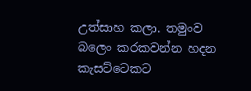උත්සාහ කලා. තමුංව බලෙං කරකවන්න හදන කැසට්ටෙකට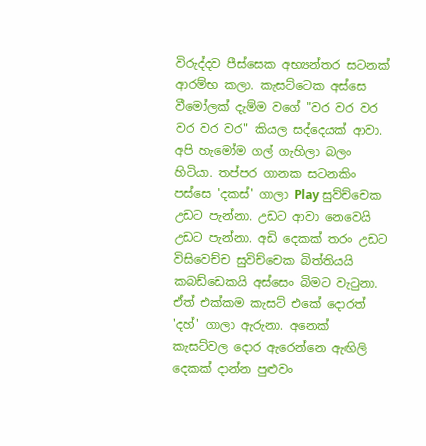විරුද්දව පීස්සෙක අභ්‍යන්තර සටනක් ආරම්භ කලා. කැසට්ටෙක අස්සෙ වීමෝලක් දැම්ම වගේ "වර වර වර වර වර වර" කියල සද්දෙයක් ආවා. අපි හැමෝම ගල් ගැහිලා බලං හිටියා. තප්පර ගානක සටනකිං පස්සෙ 'දකස්' ගාලා Play සුව්ච්චෙක උඩට පැන්නා. උඩට ආවා නෙවෙයි උඩට පැන්නා. අඩි දෙකක් තරං උඩට විසිවෙච්ච සුවිච්චෙක බිත්තියයි කබඩ්ඩෙකයි අස්සෙං බිමට වැටුනා. ඒත් එක්කම කැසට් එකේ දොරත් 'දහ්' ගාලා ඇරුනා. අනෙක් කැසට්වල දොර ඇරෙන්නෙ ඇඟිලි දෙකක් දාන්න පුළුවං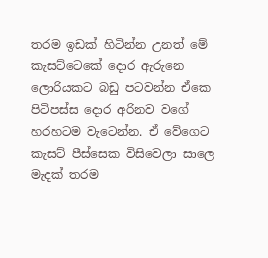තරම ඉඩක් හිටින්න උනත් මේ කැසට්ටෙකේ දොර ඇරුනෙ ලොරියකට බඩු පටවන්න ඒකෙ පිටිපස්ස දොර අරිනව වගේ හරහටම වැටෙන්න. ඒ වේගෙට කැසට් පීස්සෙක විසිවෙලා සාලෙ මැදක් තරම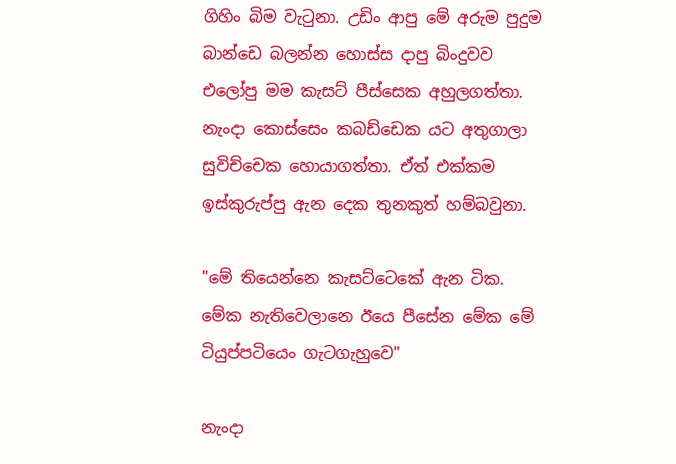ගිහිං බිම වැටුනා. උඩිං ආපු මේ අරුම පුදුම බාන්ඩෙ බලන්න හොස්ස දාපු බිංදුවව එලෝපු මම කැසට් පීස්සෙක අහුලගත්තා. නැංදා කොස්සෙං කබඩ්ඩෙක යට අතුගාලා සුවිච්චෙක හොයාගත්තා. ඒත් එක්කම ඉස්කුරුප්පු ඇන දෙක තුනකුත් හම්බවුනා.

"මේ තියෙන්නෙ කැසට්ටෙකේ ඇන ටික. මේක නැතිවෙලානෙ ඊයෙ පීසේන මේක මේ ටියුප්පටියෙං ගැටගැහුවෙ"

නැංදා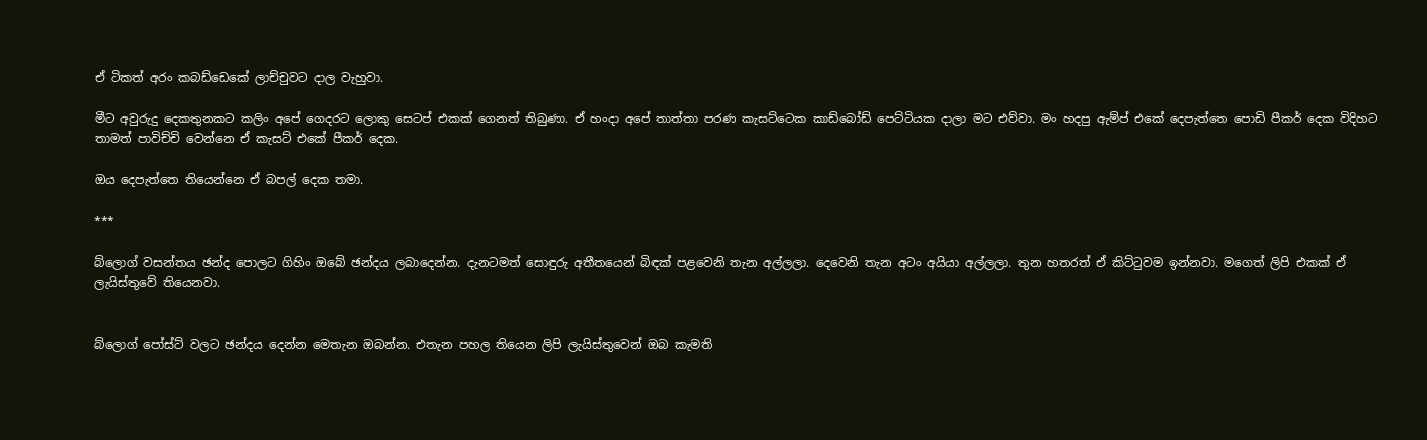ඒ ටිකත් අරං කබඩ්ඩෙකේ ලාච්චුවට දාල වැහුවා.

මීට අවුරුදු දෙකතුනකට කලිං අපේ ගෙදරට ලොකු සෙටප් එකක් ගෙනත් තිබුණා. ඒ හංදා අපේ තාත්තා පරණ කැසට්ටෙක කාඩ්බෝඩ් පෙට්ටියක දාලා මට එව්වා. මං හදපු ඇම්ප් එකේ දෙපැත්තෙ පොඩි පීකර් දෙක විදිහට තාමත් පාවිච්චි වෙන්නෙ ඒ කැසට් එකේ පීකර් දෙක.

ඔය දෙපැත්තෙ තියෙන්නෙ ඒ බපල් දෙක තමා.

***

බ්ලොග් වසන්තය ඡන්ද පොලට ගිහිං ඔබේ ඡන්දය ලබාදෙන්න. දැනටමත් සොඳුරු අතීතයෙන් බිඳක් පළවෙනි තැන අල්ලලා. දෙවෙනි තැන අටං අයියා අල්ලලා. තුන හතරත් ඒ කිට්ටුවම ඉන්නවා. මගෙත් ලිපි එකක් ඒ ලැයිස්තුවේ තියෙනවා.


බ්ලොග් පෝස්ට් වලට ඡන්දය දෙන්න මෙතැන ඔබන්න. එතැන පහල තියෙන ලිපි ලැයිස්තුවෙන් ඔබ කැමති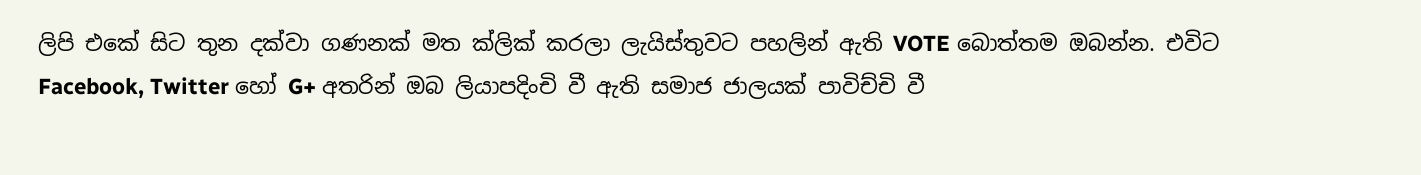ලිපි එකේ සිට තුන දක්වා ගණනක් මත ක්ලික් කරලා ලැයිස්තුවට පහලින් ඇති VOTE බොත්තම ඔබන්න. එවිට Facebook, Twitter හෝ G+ අතරින් ඔබ ලියාපදිංචි වී ඇති සමාජ ජාලයක් පාවිච්චි වී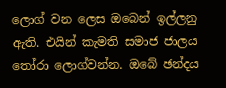ලොග් වන ලෙස ඔබෙන් ඉල්ලනු ඇති. එයින් කැමති සමාජ ජාලය තෝරා ලොග්වන්න. ඔබේ ඡන්දය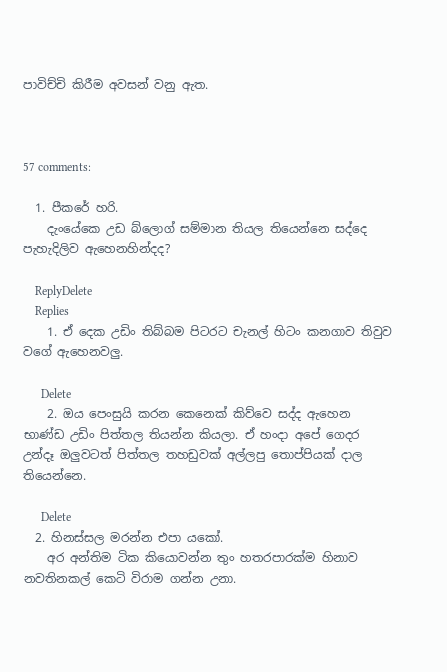පාවිච්චි කිරීම අවසන් වනු ඇත.



57 comments:

  1. පීකරේ හරි.
    දැංයේකෙ උඩ බ්ලොග් සම්මාන තියල තියෙන්නෙ සද්දෙ පැහැදිලිව ඇහෙනහින්දද?

    ReplyDelete
    Replies
    1. ඒ දෙක උඩිං තිබ්බම පිටරට චැනල් හිටං කනගාව තිවුව වගේ ඇහෙනවලු.

      Delete
    2. ඔය පෙංසුයි කරන කෙනෙක් කිව්වෙ සද්ද ඇහෙන භාණ්ඩ උඩිං පිත්තල තියන්න කියලා. ඒ හංදා අපේ ගෙදර උන්දෑ ඔලුවටත් පිත්තල තහඩුවක් අල්ලපු තොප්පියක් දාල තියෙන්නෙ.

      Delete
  2. හිනස්සල මරන්න එපා යකෝ.
    අර අන්තිම ටික කියොවන්න තුං හතරපාරක්ම හිනාව නවතිනකල් කෙටි විරාම ගන්න උනා.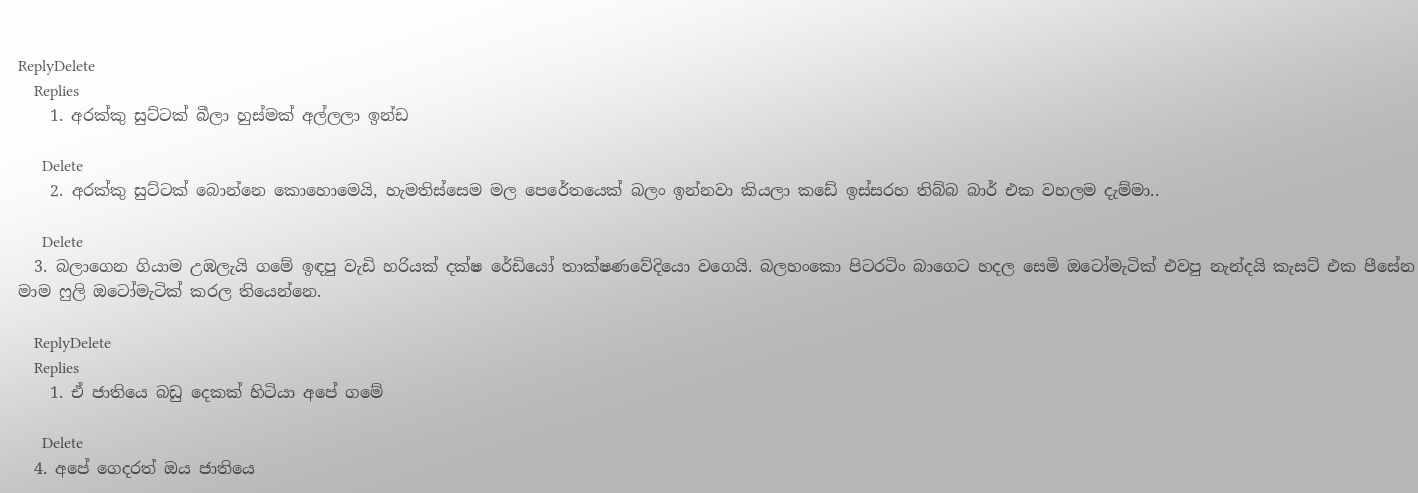ReplyDelete
    Replies
    1. අරක්කු සුට්ටක් බීලා හුස්මක් අල්ලලා ඉන්ඩ

      Delete
    2. අරක්කු සුට්ටක් බොන්නෙ කොහොමෙයි, හැමතිස්සෙම මල පෙරේතයෙක් බලං ඉන්නවා කියලා කඩේ ඉස්සරහ තිබ්බ බාර් එක වහලම දැම්මා..

      Delete
  3. බලාගෙන ගියාම උඹලැයි ගමේ ඉඳපු වැඩි හරියක් දක්ෂ රේඩියෝ තාක්ෂණවේදියො වගෙයි. බලහංකො පිටරටිං බාගෙට හදල සෙමි ඔටෝමැටික් එවපු නැන්දයි කැසට් එක පීසේන මාම ‍ෆුලි ඔටෝමැටික් කරල තියෙන්නෙ.

    ReplyDelete
    Replies
    1. ඒ ජාතියෙ බඩු දෙකක් හිටියා අපේ ගමේ

      Delete
  4. අපේ ගෙදරත් ඔය ජාතියෙ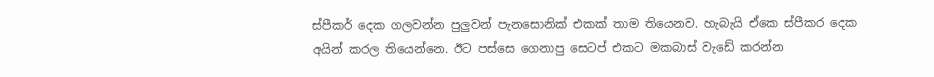ස්පීකර් දෙක ගලවන්න පුලුවන් පැනසොනික් එකක් තාම තියෙනව. හැබැයි ඒකෙ ස්පීකර දෙක අයින් කරල තියෙන්නෙ. ඊට පස්සෙ ගෙනාපු සෙටප් එකට මකබාස් වැඩේ කරන්න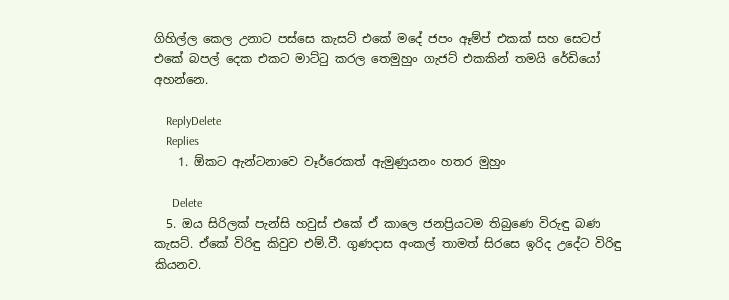ගිහිල්ල කෙල උනාට පස්සෙ කැසට් එකේ මදේ ජපං ඈම්ප් එකක් සහ සෙටප් එකේ බපල් දෙක එකට මාට්ටු කරල තෙමුහුං ගැජට් එකකින් තමයි රේඩියෝ අහන්නෙ.

    ReplyDelete
    Replies
    1. ඕකට ඇන්ටනාවෙ වෑර්රෙකත් ඇමුණුයනං හතර මුහුං

      Delete
  5. ඔය සිරිලක් පැන්සි හවුස් එකේ ඒ කාලෙ ජනප්‍රියටම තිබුණෙ විරුඳු බණ කැසට්. ඒකේ විරිඳු කිවුව එම්.වී. ගුණදාස අංකල් තාමත් සිරසෙ ඉරිද උදේට විරිඳු කියනව.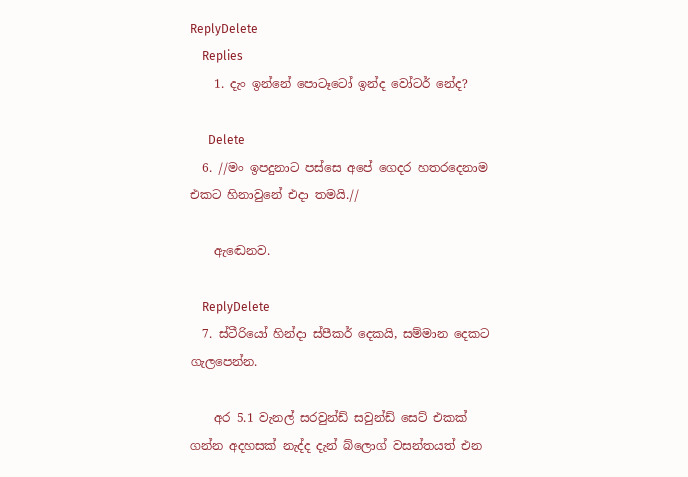ReplyDelete
    Replies
    1. දැං ඉන්නේ පොටෑටෝ ඉන්ද වෝටර් නේද?

      Delete
  6. //මං ඉපදුනාට පස්සෙ අපේ ගෙදර හතරදෙනාම එකට හිනාවුනේ එදා තමයි.//

    ඇඬෙනව.

    ReplyDelete
  7. ස්ටීරියෝ හින්දා ස්පීකර් දෙකයි, සම්මාන දෙකට ගැලපෙන්න.

    අර 5.1 වැනල් සරවුන්ඩ් සවුන්ඩ් සෙට් එකක් ගන්න අදහසක් නැද්ද දැන් බ්ලොග් වසන්තයත් එන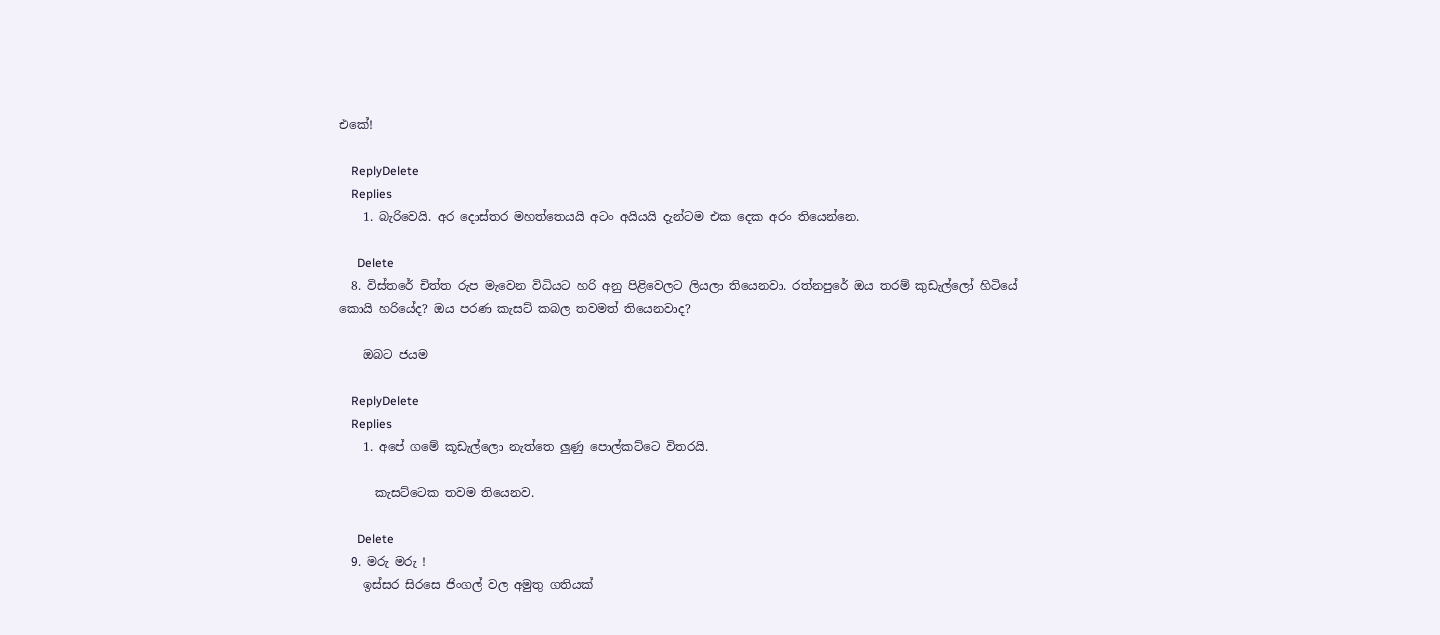එකේ!

    ReplyDelete
    Replies
    1. බැරිවෙයි. අර දොස්තර මහත්තෙයයි අටං අයියයි දැන්ටම එක දෙක අරං තියෙන්නෙ.

      Delete
  8. විස්තරේ චිත්ත රුප මැවෙන විධියට හරි අනු පිළිවෙලට ලියලා තියෙනවා. රත්නපුරේ ඔය තරම් කුඩැල්ලෝ හිටියේ කොයි හරියේද? ඔය පරණ කැසට් කබල තවමත් තියෙනවාද?

    ඔබට ජයම

    ReplyDelete
    Replies
    1. අපේ ගමේ කූඩැල්ලො නැත්තෙ ලුණු පොල්කට්ටෙ විතරයි.

      කැසට්ටෙක තවම තියෙනව.

      Delete
  9. මරු මරු !
    ඉස්සර සිරසෙ ජිංගල් වල අමුතු ගතියක්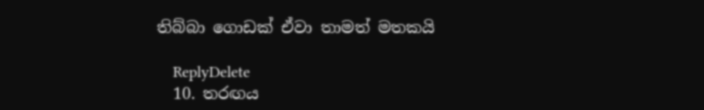තිබ්බා ගොඩක් ඒවා තාමත් මතකයි

    ReplyDelete
  10. තරඟය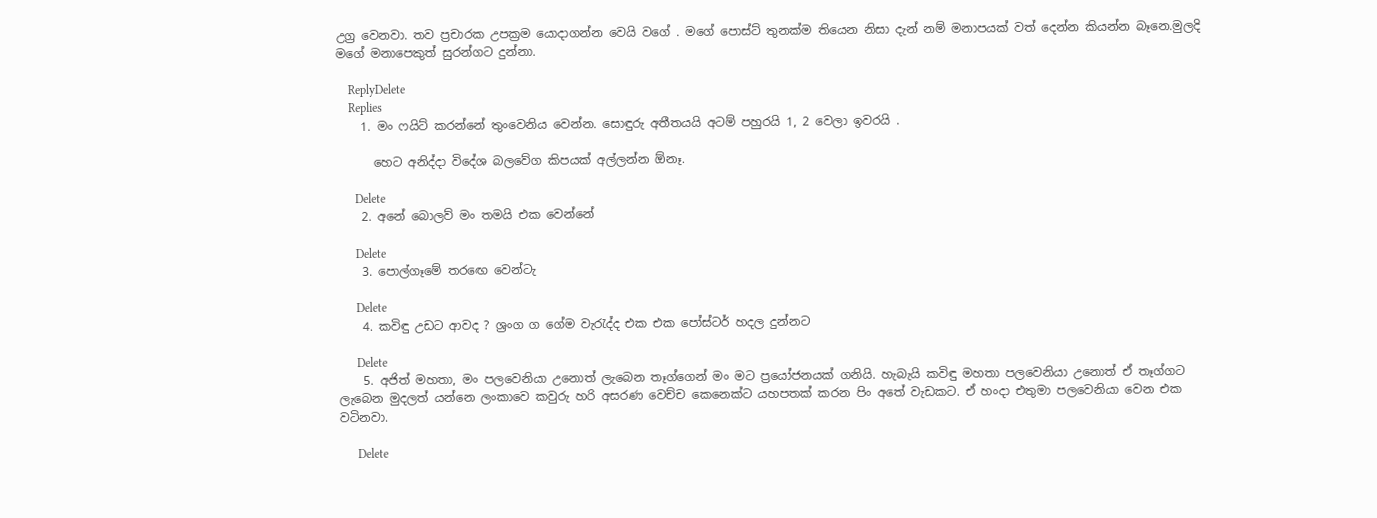උග්‍ර වෙනවා. තව ප්‍රචාරක උපක්‍රම යොදාගන්න වෙයි වගේ . මගේ පොස්ට් තුනක්ම තියෙන නිසා දැන් නම් මනාපයක් වත් දෙන්න කියන්න බෑනෙ.මුලදි මගේ මනාපෙකුත් සුරන්ගට දුන්නා.

    ReplyDelete
    Replies
    1. මං ෆයිට් කරන්නේ තුංවෙනිය වෙන්න. සොඳුරු අතීතයයි අටම් පහුරයි 1, 2 වෙලා ඉවරයි .

      හෙට අනිද්දා විදේශ බලවේග කිපයක් අල්ලන්න ඕනෑ.

      Delete
    2. අනේ බොලව් මං තමයි එක වෙන්නේ

      Delete
    3. පොල්ගෑමේ තරඟෙ වෙන්ටැ

      Delete
    4. කවිඳු උඩට ආවද ? ශ්‍රංග ග ගේම වැරැද්ද එක එක පෝස්ටර් හදල දුන්නට

      Delete
    5. අජිත් මහතා, මං පලවෙනියා උනොත් ලැබෙන තෑග්ගෙන් මං මට ප්‍රයෝජනයක් ගනියි. හැබැයි කවිඳු මහතා පලවෙනියා උනොත් ඒ තෑග්ගට ලැබෙන මුදලත් යන්නෙ ලංකාවෙ කවුරු හරි අසරණ වෙච්ච කෙනෙක්ට යහපතක් කරන පිං අතේ වැඩකට. ඒ හංදා එතුමා පලවෙනියා වෙන එක වටිනවා.

      Delete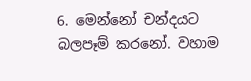6. මෙන්නෝ චන්දයට බලපෑම් කරනෝ. වහාම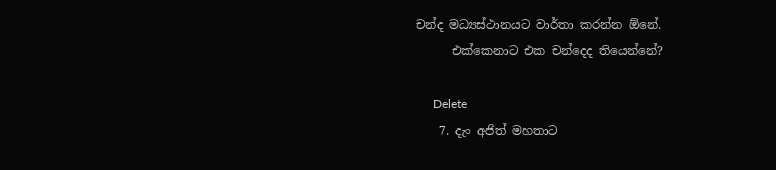චන්ද මධ්‍යස්ථානයට වාර්තා කරන්න ඕනේ.
      එක්කෙනාට එක චන්දෙද තියෙන්නේ?

      Delete
    7. දැං අජිත් මහතාට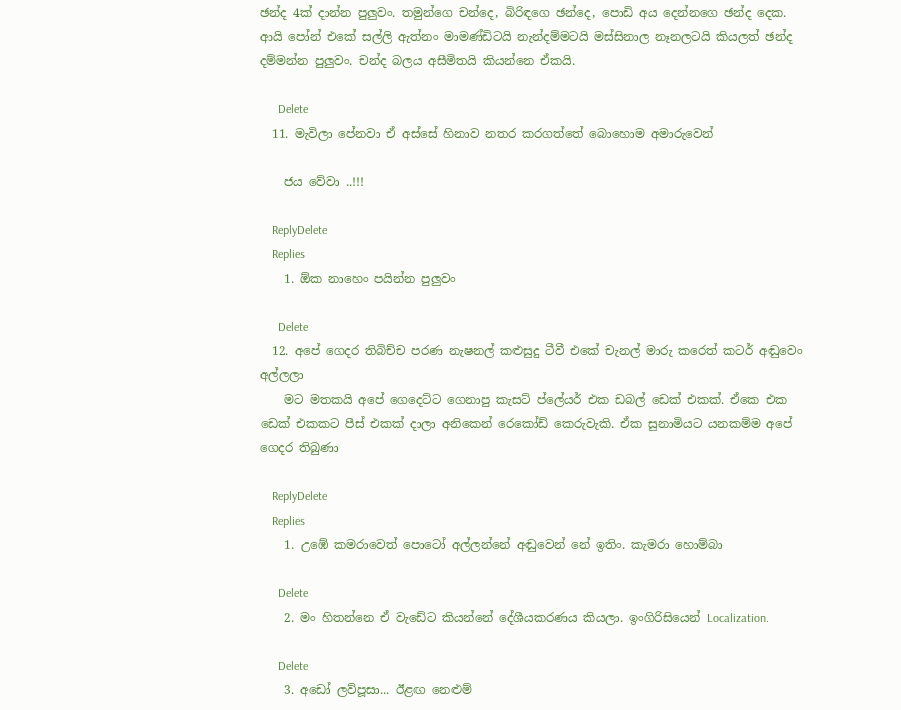ඡන්ද 4ක් දාන්න පුලුවං. තමුන්ගෙ චන්දෙ, බිරිඳගෙ ඡන්දෙ, පොඩි අය දෙන්නගෙ ඡන්ද දෙක. ආයි පෝන් එකේ සල්ලි ඇත්නං මාමණ්ඩිටයි නැන්දම්මටයි මස්සිනාල නෑනලටයි කියලත් ඡන්ද දම්මන්න පුලුවං. චන්ද බලය අසීමිතයි කියන්නෙ ඒකයි.

      Delete
  11. මැවිලා පේනවා ඒ අස්සේ හිනාව නතර කරගත්තේ බොහොම අමාරුවෙන්

    ජය වේවා ..!!!

    ReplyDelete
    Replies
    1. ඕක නාහෙං පයින්න පුලුවං

      Delete
  12. අපේ ගෙදර තිබිච්ච පරණ නැෂනල් කළුසුදු ටීවී එකේ චැනල් මාරු කරෙත් කටර් අඬුවෙං අල්ලලා
    මට මතකයි අපේ ගෙදෙට්ට ගෙනාපු කැසට් ප්ලේයර් එක ඩබල් ඩෙක් එකක්. ඒකෙ එක ඩෙක් එකකට පීස් එකක් දාලා අනිකෙන් රෙකෝඩ් කෙරුවැකි. ඒක සුනාමියට යනකම්ම අපේ ගෙදර තිබුණා

    ReplyDelete
    Replies
    1. උඹේ කමරාවෙත් පොටෝ අල්ලන්නේ අඬුවෙන් නේ ඉතිං. කැමරා හොම්බා

      Delete
    2. මං හිතන්නෙ ඒ වැඩේට කියන්නේ දේශීයකරණය කියලා. ඉංගිරිසියෙන් Localization.

      Delete
    3. අඩෝ ලව්පූසා... ඊළඟ නෙළුම්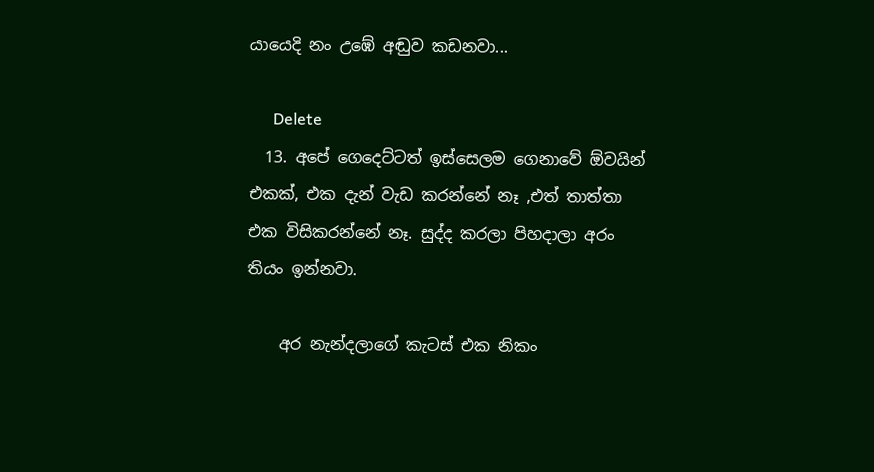යායෙදි නං උඹේ අඬුව කඩනවා...

      Delete
  13. අපේ ගෙදෙට්ටත් ඉස්සෙලම ගෙනාවේ ඕවයින් එකක්, එක දැන් වැඩ කරන්නේ නෑ ,එත් තාත්තා එක විසිකරන්නේ නෑ. සුද්ද කරලා පිහදාලා අරං තියං ඉන්නවා.

    අර නැන්දලාගේ කැටස් එක නිකං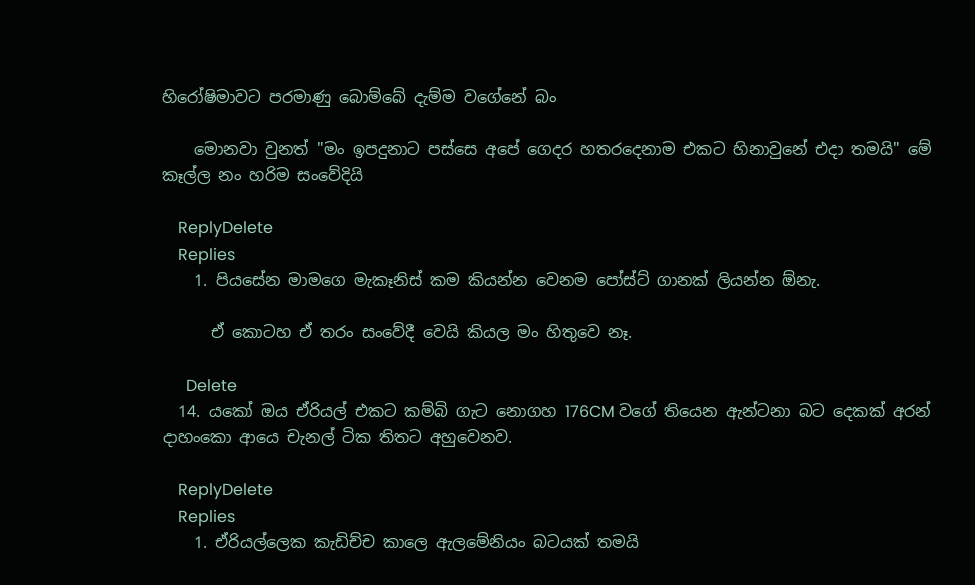හිරෝෂිමාවට පරමාණු බොම්බේ දැම්ම වගේනේ බං

    මොනවා වුනත් "මං ඉපදුනාට පස්සෙ අපේ ගෙදර හතරදෙනාම එකට හිනාවුනේ එදා තමයි" මේ කෑල්ල නං හරිම සංවේදියි

    ReplyDelete
    Replies
    1. පියසේන මාමගෙ මැකෑනිස් කම කියන්න වෙනම පෝස්ට් ගානක් ලියන්න ඕනැ.

      ඒ කොටහ ඒ තරං සංවේදී වෙයි කියල මං හිතුවෙ නෑ.

      Delete
  14. යකෝ ඔය ඒරියල් එකට කම්බි ගැට නොගහ 176CM වගේ තියෙන ඇන්ටනා බට දෙකක් අරන් දාහංකො ආයෙ චැනල් ටික තිතට අහුවෙනව.

    ReplyDelete
    Replies
    1. ඒරියල්ලෙක කැඩිච්ච කාලෙ ඇලමේනියං බටයක් තමයි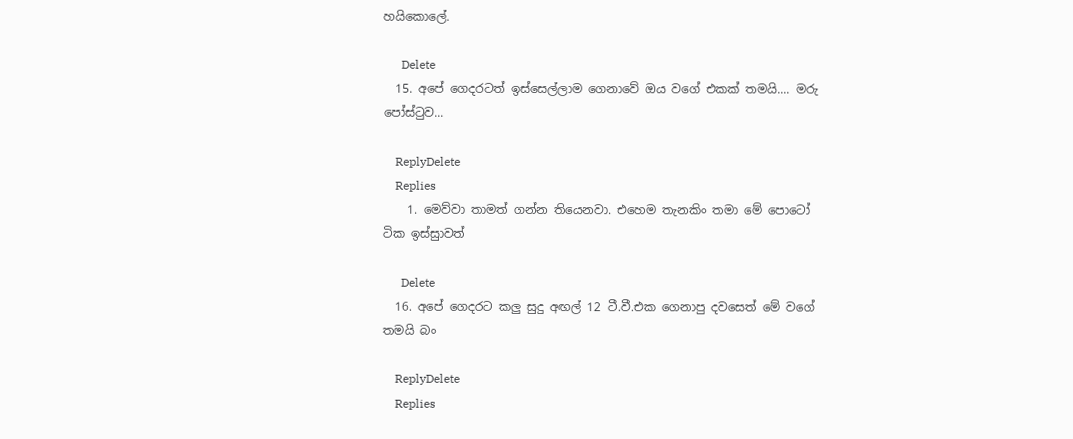හයිකොලේ.

      Delete
  15. අපේ ගෙදරටත් ඉස්සෙල්ලාම ගෙනාවේ ඔය වගේ එකක් තමයි.... මරු පෝස්ටුව...

    ReplyDelete
    Replies
    1. මෙව්වා තාමත් ගන්න තියෙනවා. එහෙම තැනකිං තමා මේ පොටෝ ටික ඉස්සුාවත්

      Delete
  16. අපේ ගෙදරට කලු සුදු අඟල් 12 ටී.වී.එක ගෙනාපු දවසෙත් මේ වගේ තමයි බං

    ReplyDelete
    Replies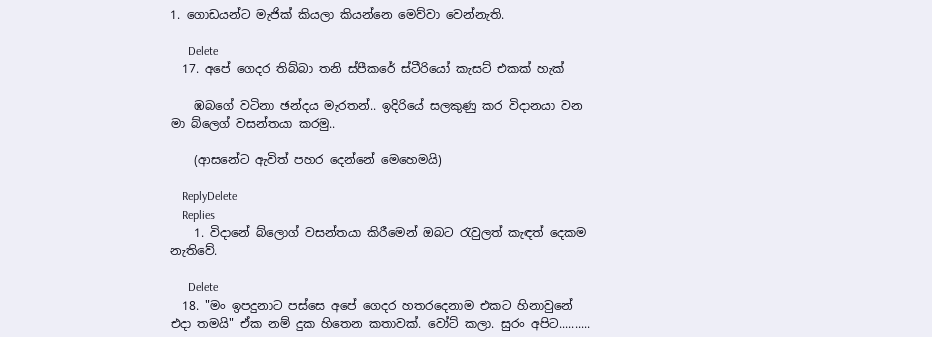1. ගොඩයන්ට මැජික් කියලා කියන්නෙ මෙව්වා වෙන්නැති.

      Delete
  17. අපේ ගෙදර තිබ්බා තනි ස්පීකරේ ස්ටීරියෝ කැසට් එකක් හැක්

    ඹබගේ වටිනා ඡන්දය මැරතන්.. ඉදිරියේ සලකුණු කර විදානයා වන මා බ්ලෙග් වසන්තයා කරමු..

    (ආසනේට ඇවිත් පහර දෙන්නේ මෙහෙමයි)

    ReplyDelete
    Replies
    1. විදානේ බ්ලොග් වසන්තයා කිරීමෙන් ඔබට රැවුලත් කැඳත් දෙකම නැතිවේ.

      Delete
  18. "මං ඉපදුනාට පස්සෙ අපේ ගෙදර හතරදෙනාම එකට හිනාවුනේ එදා තමයි" ඒක නම් දුක හිතෙන කතාවක්. වෝට් කලා. සුරං අපිට..........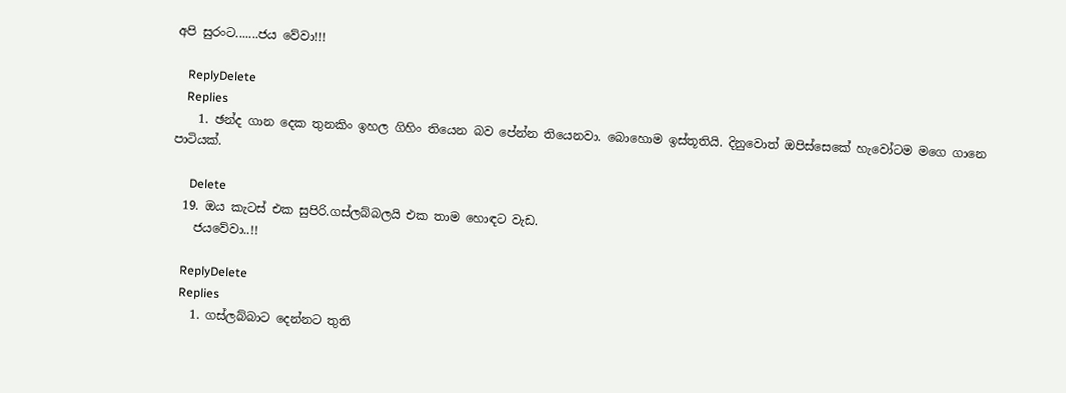අපි සුරංට.......ජය වේවා!!!

    ReplyDelete
    Replies
    1. ඡන්ද ගාන දෙක තුනකිං ඉහල ගිහිං තියෙන බව පේන්න තියෙනවා. බොහොම ඉස්තූතියි. දිනුවොත් ඔපිස්සෙකේ හැවෝටම මගෙ ගානෙ පාටියක්.

      Delete
  19. ඔය කැටස් එක සුපිරි.ගස්ලබ්බලයි එක තාම හොඳට වැඩ.
    ජයවේවා..!!

    ReplyDelete
    Replies
    1. ගස්ලබ්බාට දෙන්නට තුති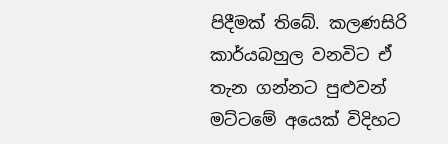පිදීමක් තිබේ. කලණසිරි කාර්යබහුල වනවිට ඒ තැන ගන්නට පුළුවන් මට්ටමේ අයෙක් විදිහට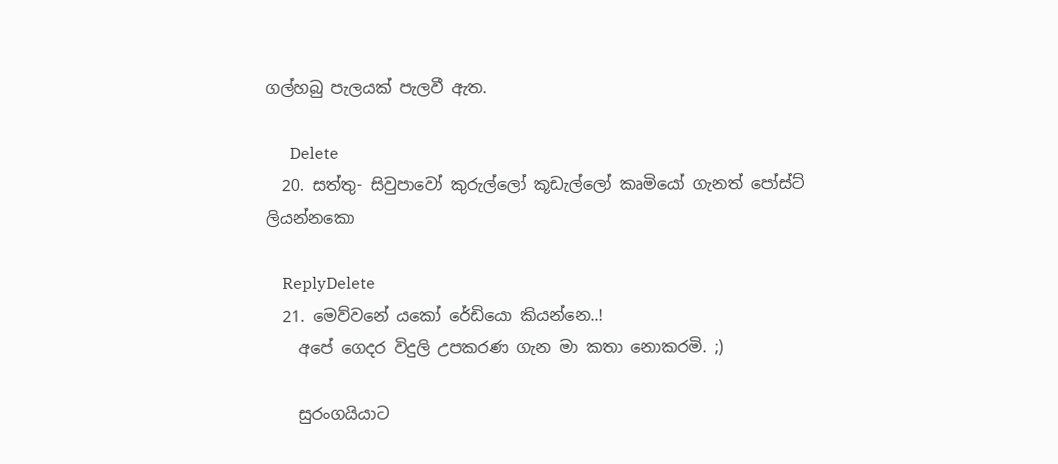ගල්හබු පැලයක් පැලවී ඇත.

      Delete
  20. සත්තු- සිවුපාවෝ කුරුල්ලෝ කූඩැල්ලෝ කෘමියෝ ගැනත් පෝස්ට් ලියන්නකො

    ReplyDelete
  21. මෙව්වනේ යකෝ රේඩියො කියන්නෙ..!
    අපේ ගෙදර විදුලි උපකරණ ගැන මා කතා නොකරමි. ;)

    සුරංගයියාට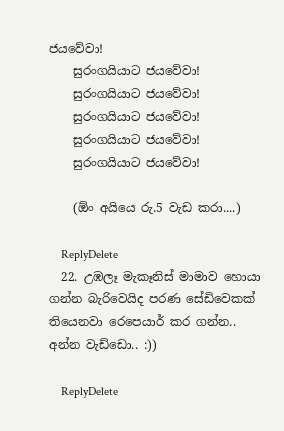ජයවේවා!
    සුරංගයියාට ජයවේවා!
    සුරංගයියාට ජයවේවා!
    සුරංගයියාට ජයවේවා!
    සුරංගයියාට ජයවේවා!
    සුරංගයියාට ජයවේවා!

    (ඕං අයියෙ රු.5 වැඩ කරා....)

    ReplyDelete
  22. උඹලෑ මැකෑනිස් මාමාව හොයා ගන්න බැරිවෙයිද පරණ සේඩිවෙකක් තියෙනවා රෙපෙයාර් කර ගන්න.. අන්න වැඩ්ඩො.. :))

    ReplyDelete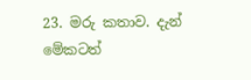23. මරු කතාව. දැන් මේකටත්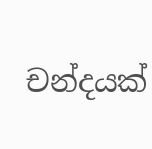චන්දයක්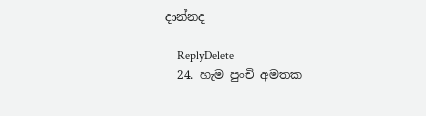දාන්නද

    ReplyDelete
  24. හැම පුංචි අමතක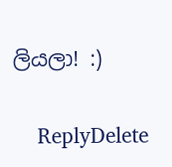ලියලා! :)

    ReplyDelete